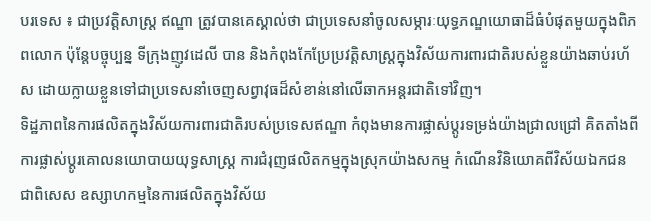បរទេស ៖ ជាប្រវត្តិសាស្ត្រ ឥណ្ឌា ត្រូវបានគេស្គាល់ថា ជាប្រទេសនាំចូលសម្ភារៈយុទ្ធភណ្ឌយោធាដ៏ធំបំផុតមួយក្នុងពិភពលោក ប៉ុន្តែបច្ចុប្បន្ន ទីក្រុងញូវដេលី បាន និងកំពុងកែប្រែប្រវត្តិសាស្ត្រក្នុងវិស័យការពារជាតិរបស់ខ្លួនយ៉ាងឆាប់រហ័ស ដោយក្លាយខ្លួនទៅជាប្រទេសនាំចេញសព្វាវុធដ៏សំខាន់នៅលើឆាកអន្តរជាតិទៅវិញ។
ទិដ្ឋភាពនៃការផលិតក្នុងវិស័យការពារជាតិរបស់ប្រទេសឥណ្ឌា កំពុងមានការផ្លាស់ប្តូរទម្រង់យ៉ាងជ្រាលជ្រៅ គិតតាំងពីការផ្លាស់ប្តូរគោលនយោបាយយុទ្ធសាស្ត្រ ការជំរុញផលិតកម្មក្នុងស្រុកយ៉ាងសកម្ម កំណើនវិនិយោគពីវិស័យឯកជន ជាពិសេស ឧស្សាហកម្មនៃការផលិតក្នុងវិស័យ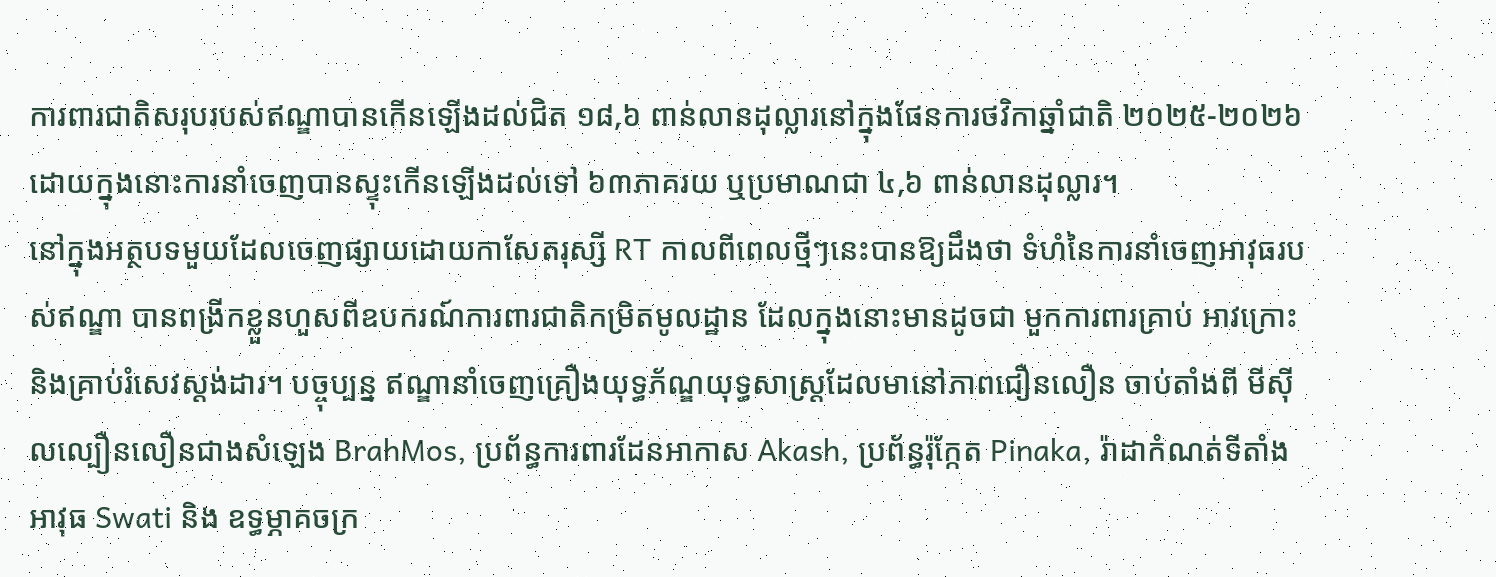ការពារជាតិសរុបរបស់ឥណ្ឌាបានកើនឡើងដល់ជិត ១៨,៦ ពាន់លានដុល្លារនៅក្នុងផែនការថវិកាឆ្នាំជាតិ ២០២៥-២០២៦ ដោយក្នុងនោះការនាំចេញបានស្ទុះកើនឡើងដល់ទៅ ៦៣ភាគរយ ឬប្រមាណជា ៤,៦ ពាន់លានដុល្លារ។
នៅក្នុងអត្ថបទមួយដែលចេញផ្សាយដោយកាសែតរុស្សី RT កាលពីពេលថ្មីៗនេះបានឱ្យដឹងថា ទំហំនៃការនាំចេញអាវុធរបស់ឥណ្ឌា បានពង្រីកខ្លួនហួសពីឧបករណ៍ការពារជាតិកម្រិតមូលដ្ឋាន ដែលក្នុងនោះមានដូចជា មួកការពារគ្រាប់ អាវក្រោះ និងគ្រាប់រំសេវស្តង់ដារ។ បច្ចុប្បន្ន ឥណ្ឌានាំចេញគ្រឿងយុទ្ធភ័ណ្ឌយុទ្ធសាស្ត្រដែលមានៅភាពជឿនលឿន ចាប់តាំងពី មីស៊ីលល្បឿនលឿនជាងសំឡេង BrahMos, ប្រព័ន្ធការពារដែនអាកាស Akash, ប្រព័ន្ធរ៉ុក្កែត Pinaka, រ៉ាដាកំណត់ទីតាំងអាវុធ Swati និង ឧទ្ធម្ភាគចក្រ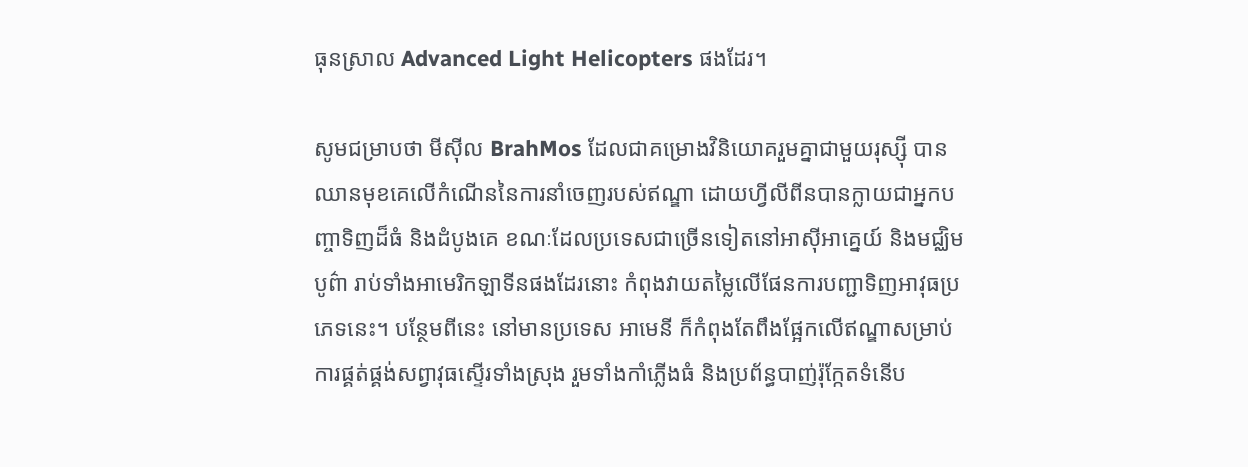ធុនស្រាល Advanced Light Helicopters ផងដែរ។

សូមជម្រាបថា មីស៊ីល BrahMos ដែលជាគម្រោងវិនិយោគរួមគ្នាជាមួយរុស្ស៊ី បានឈានមុខគេលើកំណើននៃការនាំចេញរបស់ឥណ្ឌា ដោយហ្វីលីពីនបានក្លាយជាអ្នកបញ្ចាទិញដ៏ធំ និងដំបូងគេ ខណៈដែលប្រទេសជាច្រើនទៀតនៅអាស៊ីអាគ្នេយ៍ និងមជ្ឈិមបូព៌ា រាប់ទាំងអាមេរិកឡាទីនផងដែរនោះ កំពុងវាយតម្លៃលើផែនការបញ្ជាទិញអាវុធប្រភេទនេះ។ បន្ថែមពីនេះ នៅមានប្រទេស អាមេនី ក៏កំពុងតែពឹងផ្អែកលើឥណ្ឌាសម្រាប់ការផ្គត់ផ្គង់សព្វាវុធស្ទើរទាំងស្រុង រួមទាំងកាំភ្លើងធំ និងប្រព័ន្ធបាញ់រ៉ុក្កែតទំនើប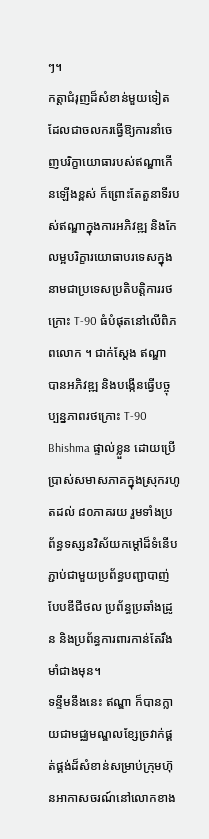ៗ។
កត្តាជំរុញដ៏សំខាន់មួយទៀតដែលជាចលករធ្វើឱ្យការនាំចេញបរិក្ខាយោធារបស់ឥណ្ឌាកើនឡើងខ្ពស់ ក៏ព្រោះតែតួនាទីរបស់ឥណ្ឌាក្នុងការអភិវឌ្ឍ និងកែលម្អបរិក្ខារយោធាបរទេសក្នុងនាមជាប្រទេសប្រតិបត្តិការរថក្រោះ T-90 ធំបំផុតនៅលើពិភពលោក ។ ជាក់ស្ដែង ឥណ្ឌា បានអភិវឌ្ឍ និងបង្កើនធ្វើបច្ចុប្បន្នភាពរថក្រោះ T-90 Bhishma ផ្ទាល់ខ្លួន ដោយប្រើប្រាស់សមាសភាគក្នុងស្រុករហូតដល់ ៨០ភាគរយ រួមទាំងប្រព័ន្ធទស្សនវិស័យកម្ដៅដ៏ទំនើប ភ្ជាប់ជាមួយប្រព័ន្ធបញ្ជាបាញ់បែបឌីជីថល ប្រព័ន្ធប្រឆាំងដ្រូន និងប្រព័ន្ធការពារកាន់តែរឹងមាំជាងមុន។
ទន្ទឹមនឹងនេះ ឥណ្ឌា ក៏បានក្លាយជាមជ្ឈមណ្ឌលខ្សែច្រវាក់ផ្គត់ផ្គង់ដ៏សំខាន់សម្រាប់ក្រុមហ៊ុនអាកាសចរណ៍នៅលោកខាង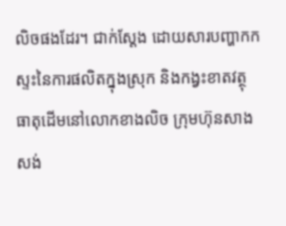លិចផងដែរ។ ជាក់ស្ដែង ដោយសារបញ្ហាកកស្ទះនៃការផលិតក្នុងស្រុក និងកង្វះខាតវត្ថុធាតុដើមនៅលោកខាងលិច ក្រុមហ៊ុនសាងសង់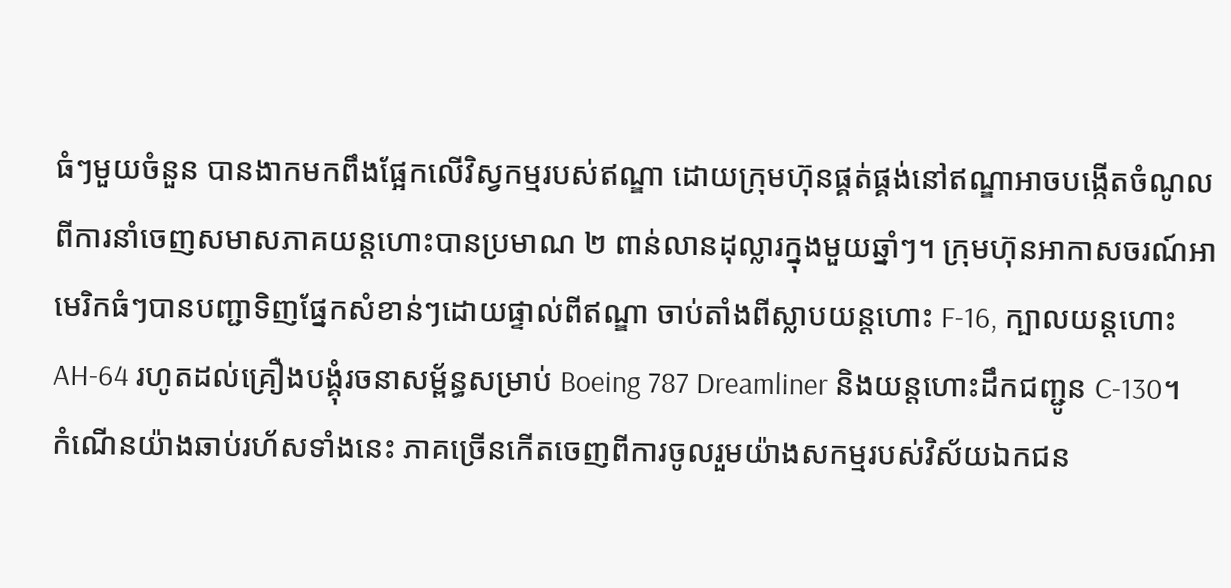ធំៗមួយចំនួន បានងាកមកពឹងផ្អែកលើវិស្វកម្មរបស់ឥណ្ឌា ដោយក្រុមហ៊ុនផ្គត់ផ្គង់នៅឥណ្ឌាអាចបង្កើតចំណូលពីការនាំចេញសមាសភាគយន្តហោះបានប្រមាណ ២ ពាន់លានដុល្លារក្នុងមួយឆ្នាំៗ។ ក្រុមហ៊ុនអាកាសចរណ៍អាមេរិកធំៗបានបញ្ជាទិញផ្នែកសំខាន់ៗដោយផ្ទាល់ពីឥណ្ឌា ចាប់តាំងពីស្លាបយន្តហោះ F-16, ក្បាលយន្តហោះ AH-64 រហូតដល់គ្រឿងបង្គុំរចនាសម្ព័ន្ធសម្រាប់ Boeing 787 Dreamliner និងយន្តហោះដឹកជញ្ជូន C-130។
កំណើនយ៉ាងឆាប់រហ័សទាំងនេះ ភាគច្រើនកើតចេញពីការចូលរួមយ៉ាងសកម្មរបស់វិស័យឯកជន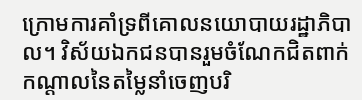ក្រោមការគាំទ្រពីគោលនយោបាយរដ្ឋាភិបាល។ វិស័យឯកជនបានរួមចំណែកជិតពាក់កណ្តាលនៃតម្លៃនាំចេញបរិ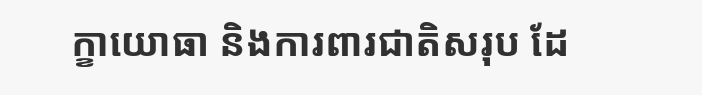ក្ខាយោធា និងការពារជាតិសរុប ដែ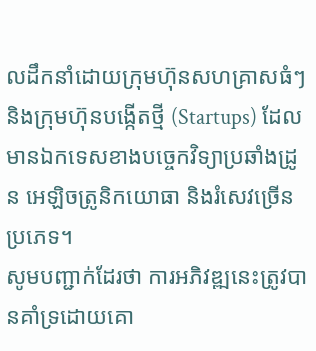លដឹកនាំដោយក្រុមហ៊ុនសហគ្រាសធំៗ និងក្រុមហ៊ុនបង្កើតថ្មី (Startups) ដែលមានឯកទេសខាងបច្ចេកវិទ្យាប្រឆាំងដ្រូន អេឡិចត្រូនិកយោធា និងរំសេវច្រើនប្រភេទ។
សូមបញ្ជាក់ដែរថា ការអភិវឌ្ឍនេះត្រូវបានគាំទ្រដោយគោ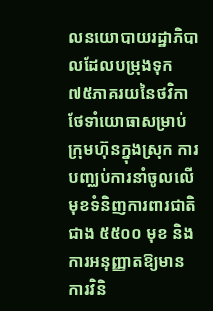លនយោបាយរដ្ឋាភិបាលដែលបម្រុងទុក ៧៥ភាគរយនៃថវិកាថែទាំយោធាសម្រាប់ក្រុមហ៊ុនក្នុងស្រុក ការបញ្ឈប់ការនាំចូលលើមុខទំនិញការពារជាតិជាង ៥៥០០ មុខ និងការអនុញ្ញាតឱ្យមានការវិនិ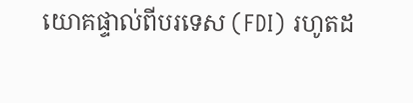យោគផ្ទាល់ពីបរទេស (FDI) រហូតដ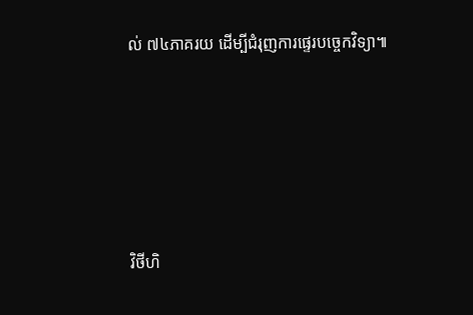ល់ ៧៤ភាគរយ ដើម្បីជំរុញការផ្ទេរបច្ចេកវិទ្យា៕





វិថីហិ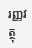រញ្ញវត្ថុ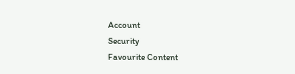Account
Security
Favourite Content